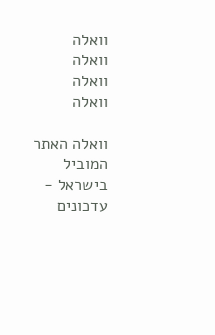וואלה
וואלה
וואלה
וואלה

וואלה האתר המוביל בישראל - עדכונים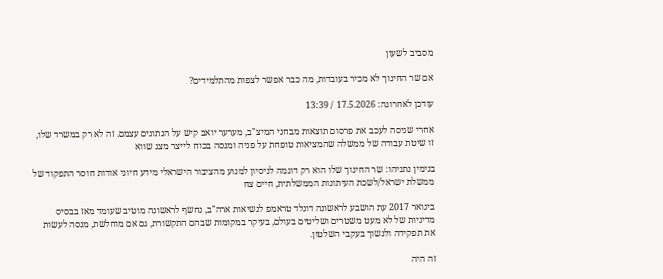מסביב לשעון

אם שר החינוך לא מכיר בעובדות, מה כבר אפשר לצפות מהתלמידים?

עודכן לאחרונה: 17.5.2026 / 13:39

אחרי שניסה לעכב את פרסום תוצאות מבחני המיצ"ב, מערער יואב קיש על הנתונים עצמם. זה לא רק במשרד שלו, זו שיטת עבודה של ממשלה שהמציאות טופחת על פניה ומנסה בכוח לייצר מצג שווא

בנימין נתניהו: שר החינוך שלו הוא רק דוגמה לניסיון למנוע מהציבור הישראלי מידע חיוני אודות חוסר התפקוד של ממשלת ישראל/לשכת העיתונות הממשלתית, חיים צח

בינואר 2017 עת הושבע לראשונה דונלד טראמפ לנשיאות ארה"ב, נחשף לראשונה מוטיב שעומד מאז בבסיס מדיניות של לא מעט משטרים ושליטים בעולם, בעיקר במקומות שבהם התקשורת, גם אם מוחלשת, מנסה לעשות את תפקידה ולנשוך בעקבי השלטון.

זה היה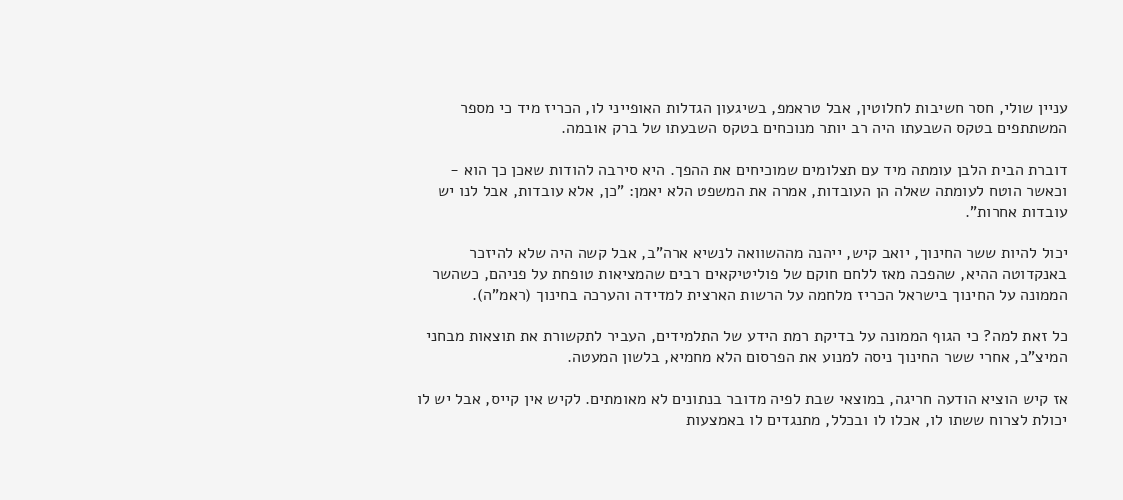עניין שולי, חסר חשיבות לחלוטין, אבל טראמפ, בשיגעון הגדלות האופייני לו, הכריז מיד כי מספר המשתתפים בטקס השבעתו היה רב יותר מנוכחים בטקס השבעתו של ברק אובמה.

דוברת הבית הלבן עומתה מיד עם תצלומים שמוכיחים את ההפך. היא סירבה להודות שאכן כך הוא - וכאשר הוטח לעומתה שאלה הן העובדות, אמרה את המשפט הלא יאמן: "כן, אלא עובדות, אבל לנו יש עובדות אחרות".

יכול להיות ששר החינוך, יואב קיש, ייהנה מההשוואה לנשיא ארה"ב, אבל קשה היה שלא להיזכר באנקדוטה ההיא, שהפכה מאז ללחם חוקם של פוליטיקאים רבים שהמציאות טופחת על פניהם, כשהשר הממונה על החינוך בישראל הכריז מלחמה על הרשות הארצית למדידה והערכה בחינוך (ראמ"ה).

כל זאת למה? כי הגוף הממונה על בדיקת רמת הידע של התלמידים, העביר לתקשורת את תוצאות מבחני המיצ"ב, אחרי ששר החינוך ניסה למנוע את הפרסום הלא מחמיא, בלשון המעטה.

אז קיש הוציא הודעה חריגה, במוצאי שבת לפיה מדובר בנתונים לא מאומתים. לקיש אין קייס, אבל יש לו יכולת לצרוח ששתו לו, אכלו לו ובכלל, מתנגדים לו באמצעות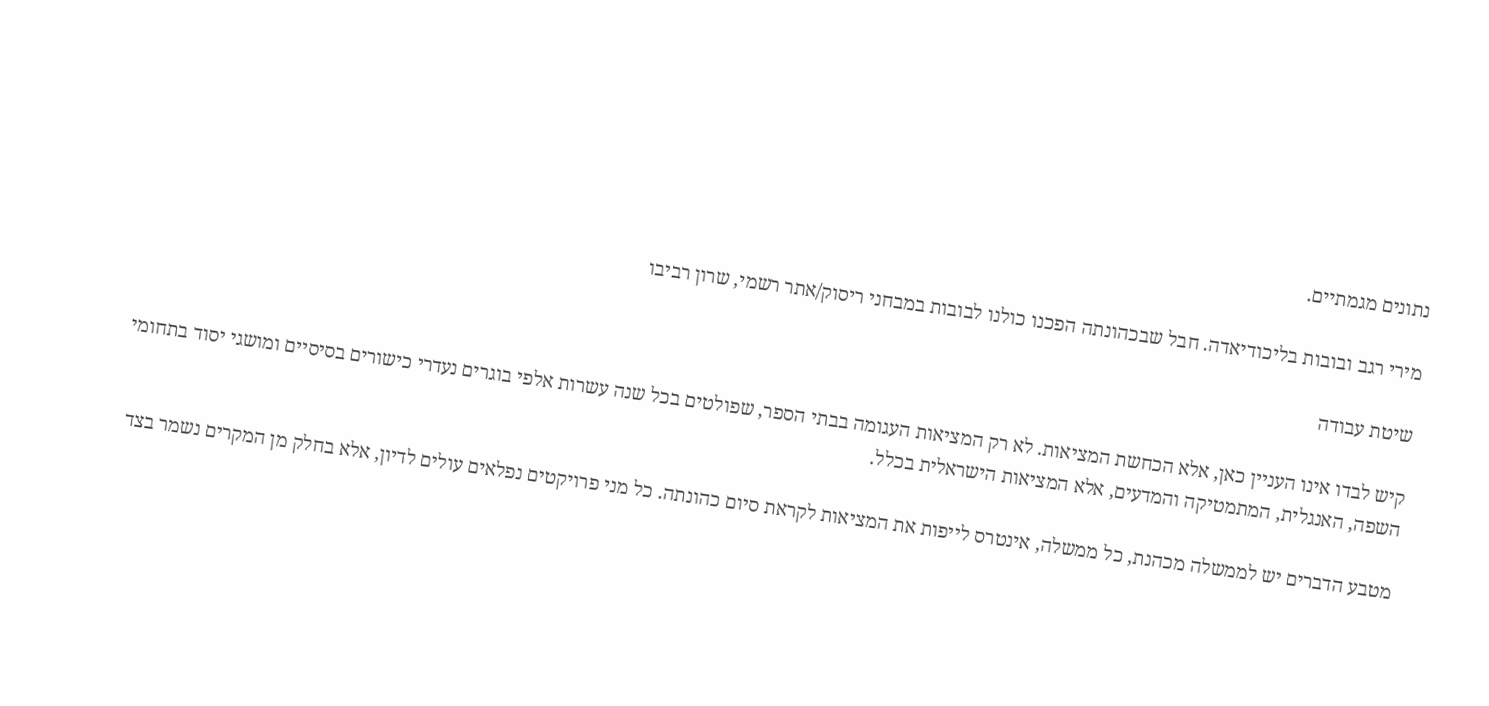נתונים מגמתיים.

מירי רגב ובובות בליכודיאדה. חבל שבכהונתה הפכנו כולנו לבובות במבחני ריסוק/אתר רשמי, שרון רביבו

שיטת עבודה

קיש לבדו אינו העניין כאן, אלא הכחשת המציאות. לא רק המציאות העגומה בבתי הספר, שפולטים בכל שנה עשרות אלפי בוגרים נעדרי כישורים בסיסיים ומושגי יסוד בתחומי השפה, האנגלית, המתמטיקה והמדעים, אלא המציאות הישראלית בכלל.

מטבע הדברים יש לממשלה מכהנת, כל ממשלה, אינטרס לייפות את המציאות לקראת סיום כהונתה. כל מני פרויקטים נפלאים עולים לדיון, אלא בחלק מן המקרים נשמר בצד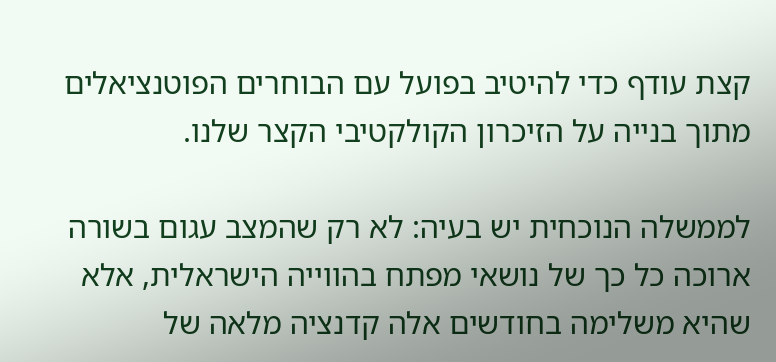קצת עודף כדי להיטיב בפועל עם הבוחרים הפוטנציאלים מתוך בנייה על הזיכרון הקולקטיבי הקצר שלנו.

לממשלה הנוכחית יש בעיה: לא רק שהמצב עגום בשורה ארוכה כל כך של נושאי מפתח בהווייה הישראלית, אלא שהיא משלימה בחודשים אלה קדנציה מלאה של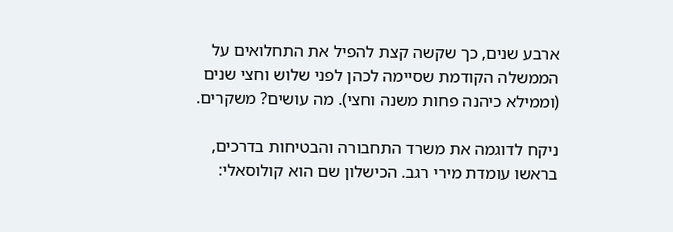ארבע שנים, כך שקשה קצת להפיל את התחלואים על הממשלה הקודמת שסיימה לכהן לפני שלוש וחצי שנים (וממילא כיהנה פחות משנה וחצי). מה עושים? משקרים.

ניקח לדוגמה את משרד התחבורה והבטיחות בדרכים, בראשו עומדת מירי רגב. הכישלון שם הוא קולוסאלי: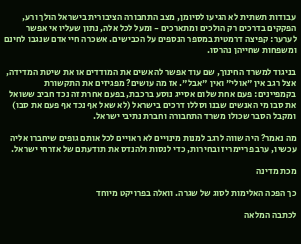עבודות תשתית לא הגיעו לסיומן, מצב התחבורה הציבורית בישראל הולך ורע, הפקקים בדרכים רק הולכים ומתארכים - ומעל לכל אלה, נתון שעליו אי אפשר לערער: קפיצה דרמטית במספר הנספים על הכבישים. אשכרה חיי אדם שנגבו לחינם ומשפחות שחייהן נהרסו.

בניגוד למשרד החינוך, שם עוד אפשר להאשים את המודדים או את שיטת המדידה, אצל רגב אין "אולי" ואין "אבל". אז מה עושים? מפגיזים את התקשורת בקמפיינים: פעם אחת שלום אסייג נוסע ברכבת, בפעם אחרת זה נכד חביב ששואל את סבו מי האנשים שבנו וסללו דרכים בישראל (לא שאל אף נכד אף פעם את סבו) ומקבל הסבר שכולו משרד התחבורה וחברת נתיבי ישראל.

מה נאמר? היה שווה לרגב למנות מינויים לא ראויים לכל אותם גופים שיחברו אליה עכשיו, ערב פריימריז ובחירות, כדי לנסות ולהנדס את תודעתם של אזרחי ישראל.

מכת מדינה

כך הפכה האלימות לסוג של שגרה. וואלה בפרויקט מיוחד

לכתבה המלאה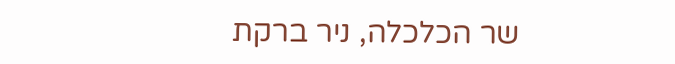שר הכלכלה, ניר ברקת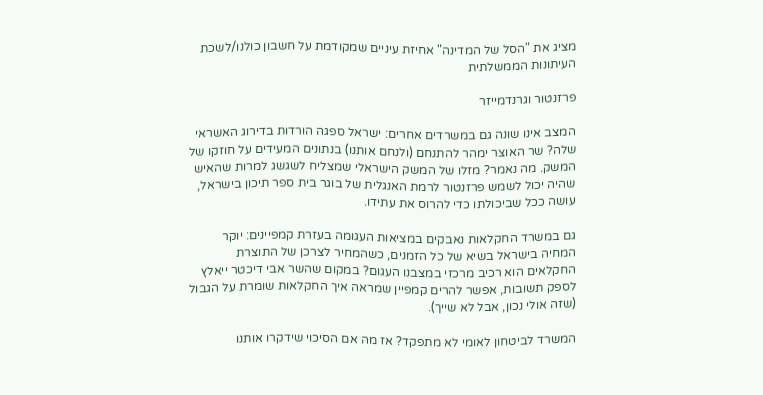מציג את "הסל של המדינה" אחיזת עיניים שמקודמת על חשבון כולנו/לשכת העיתונות הממשלתית

פרזנטור וגרנדמייזר

המצב אינו שונה גם במשרדים אחרים: ישראל ספגה הורדות בדירוג האשראי שלה? שר האוצר ימהר להתנחם (ולנחם אותנו) בנתונים המעידים על חוזקו של המשק. מה נאמר? מזלו של המשק הישראלי שמצליח לשגשג למרות שהאיש שהיה יכול לשמש פרזנטור לרמת האנגלית של בוגר בית ספר תיכון בישראל, עושה ככל שביכולתו כדי להרוס את עתידו.

גם במשרד החקלאות נאבקים במציאות העגומה בעזרת קמפיינים: יוקר המחיה בישראל בשיא של כל הזמנים, כשהמחיר לצרכן של התוצרת החקלאים הוא רכיב מרכזי במצבנו העגום? במקום שהשר אבי דיכטר ייאלץ לספק תשובות, אפשר להרים קמפיין שמראה איך החקלאות שומרת על הגבול (שזה אולי נכון, אבל לא שייך).

המשרד לביטחון לאומי לא מתפקד? אז מה אם הסיכוי שידקרו אותנו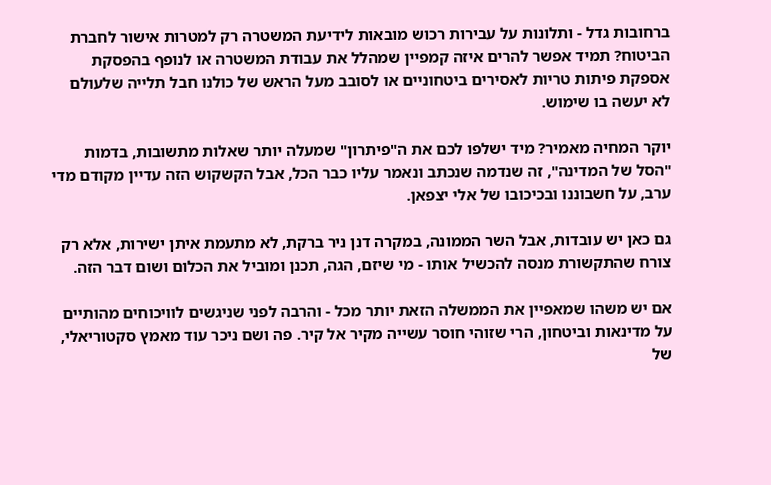ברחובות גדל - ותלונות על עבירות רכוש מובאות לידיעת המשטרה רק למטרות אישור לחברת הביטוח? תמיד אפשר להרים איזה קמפיין שמהלל את עבודת המשטרה או לנופף בהפסקת אספקת פיתות טריות לאסירים ביטחוניים או לסובב מעל הראש של כולנו חבל תלייה שלעולם לא יעשה בו שימוש.

יוקר המחיה מאמיר? מיד ישלפו לכם את ה"פיתרון" שמעלה יותר שאלות מתשובות, בדמות "הסל של המדינה", זה שנדמה שנכתב ונאמר עליו כבר הכל, אבל הקשקוש הזה עדיין מקודם מדי ערב, על חשבוננו ובכיכובו של אלי יצפאן.

גם כאן יש עובדות, אבל השר הממונה, במקרה דנן ניר ברקת, לא מתעמת איתן ישירות, אלא רק צורח שהתקשורת מנסה להכשיל אותו - מי שיזם, הגה, תכנן ומוביל את הכלום ושום דבר הזה.

אם יש משהו שמאפיין את הממשלה הזאת יותר מכל - והרבה לפני שניגשים לוויכוחים מהותיים על מדינאות וביטחון, הרי שזוהי חוסר עשייה מקיר אל קיר. פה ושם ניכר עוד מאמץ סקטוריאלי, של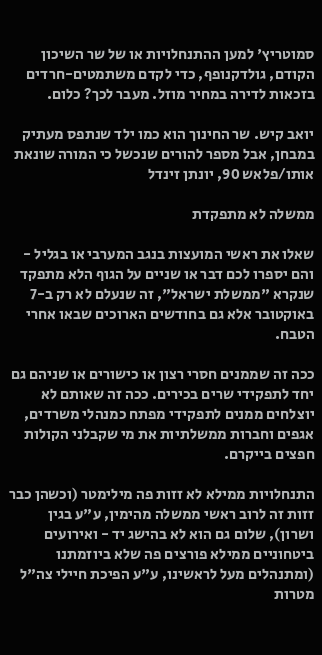סמוטריץ' למען ההתנחלויות או של שר השיכון הקודם, גולדקנופף, כדי לקדם משתמטים-חרדים בזכאות לדירה במחיר מוזל. מעבר לכך? כלום.

יואב קיש. שר החינוך הוא כמו ילד שנתפס מעתיק במבחן, אבל מספר להורים שנכשל כי המורה שונאת אותו/פלאש 90, יונתן זינדל

ממשלה לא מתפקדת

שאלו את ראשי המועצות בנגב המערבי או בגליל - והם יספרו לכם דבר או שניים על הגוף הלא מתפקד שנקרא "ממשלת ישראל", זה שנעלם לא רק ב-7 באוקטובר אלא גם בחודשים הארוכים שבאו אחרי הטבח.

ככה זה שממנים חסרי רצון או כישורים או שניהם גם יחד לתפקידי שרים בכירים. ככה זה שאותם לא יוצלחים ממנים לתפקידי מפתח כמנהלי משרדים, אגפים וחברות ממשלתיות את מי שקבלני הקולות חפצים בייקרם.

התנחלויות ממילא לא זזות פה מילימטר (וכשהן כבר זזות זה לרוב ראשי ממשלה מהימין, ע"ע בגין ושרון), שלום גם הוא לא בהישג יד - ואירועים ביטחוניים ממילא פורצים פה שלא ביוזמתנו (ומתנהלים מעל לראשינו, ע"ע הפיכת חיילי צה"ל מטרות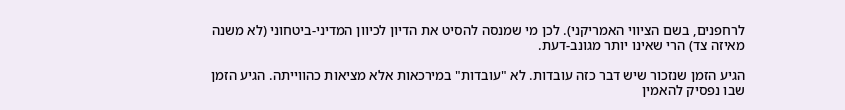לרחפנים, בשם הציווי האמריקני). לכן מי שמנסה להסיט את הדיון לכיוון המדיני-ביטחוני (לא משנה מאיזה צד) הרי שאינו יותר מגונב-דעת.

הגיע הזמן שנזכור שיש דבר כזה עובדות. לא "עובדות" במירכאות אלא מציאות כהווייתה. הגיע הזמן שבו נפסיק להאמין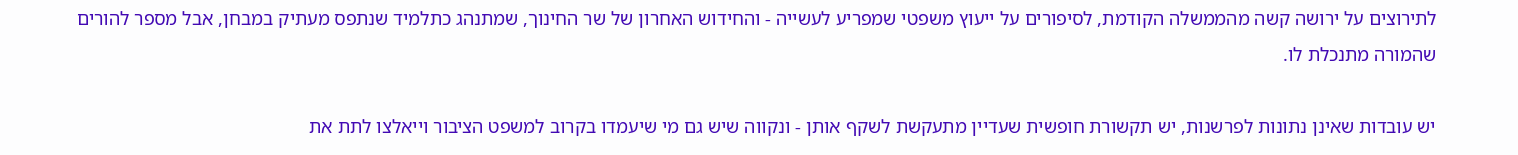לתירוצים על ירושה קשה מהממשלה הקודמת, לסיפורים על ייעוץ משפטי שמפריע לעשייה - והחידוש האחרון של שר החינוך, שמתנהג כתלמיד שנתפס מעתיק במבחן, אבל מספר להורים שהמורה מתנכלת לו.

יש עובדות שאינן נתונות לפרשנות, יש תקשורת חופשית שעדיין מתעקשת לשקף אותן - ונקווה שיש גם מי שיעמדו בקרוב למשפט הציבור וייאלצו לתת את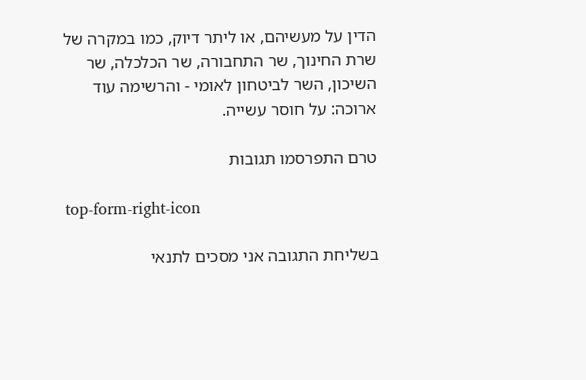הדין על מעשיהם, או ליתר דיוק, כמו במקרה של שרת החינוך, שר התחבורה, שר הכלכלה, שר השיכון, השר לביטחון לאומי - והרשימה עוד ארוכה: על חוסר עשייה.

טרם התפרסמו תגובות

top-form-right-icon

בשליחת התגובה אני מסכים לתנאי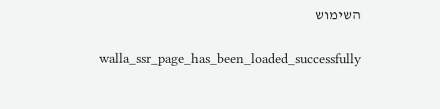השימוש

    walla_ssr_page_has_been_loaded_successfully